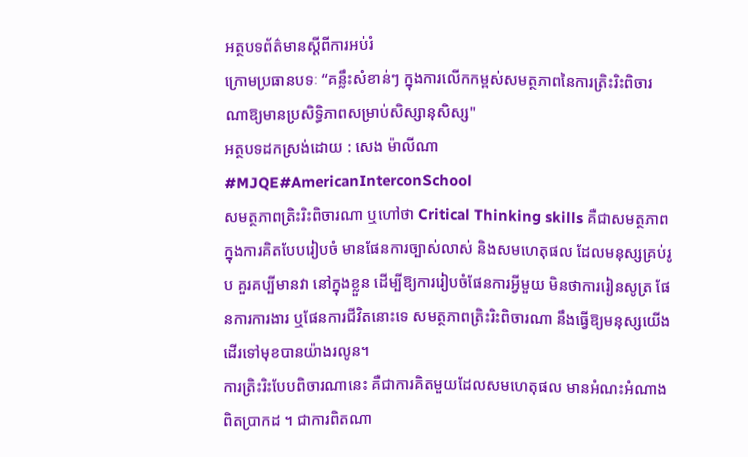អត្ថបទព័ត៌មានស្ដីពីការអប់រំ
ក្រោមប្រធានបទៈ “គន្លឹះសំខាន់ៗ ក្នុងការលើកកម្ពស់សមត្ថភាពនៃការត្រិះរិះពិចារណាឱ្យមានប្រសិទ្ធិភាពសម្រាប់សិស្សានុសិស្ស"
អត្ថបទដកស្រង់ដោយ : សេង ម៉ាលីណា
#MJQE#AmericanInterconSchool
សមត្ថភាពត្រិះរិះពិចារណា ឬហៅថា Critical Thinking skills គឺជាសមត្ថភាពក្នុងការគិតបែបរៀបចំ មានផែនការច្បាស់លាស់ និងសមហេតុផល ដែលមនុស្សគ្រប់រូប គួរគប្បីមានវា នៅក្នុងខ្លួន ដើម្បីឱ្យការរៀបចំផែនការអ្វីមួយ មិនថាការរៀនសូត្រ ផែនការការងារ ឬផែនការជីវិតនោះទេ សមត្ថភាពត្រិះរិះពិចារណា នឹងធ្វើឱ្យមនុស្សយើង ដើរទៅមុខបានយ៉ាងរលូន។
ការត្រិះរិះបែបពិចារណានេះ គឺជាការគិតមួយដែលសមហេតុផល មានអំណះអំណាងពិតប្រាកដ ។ ជាការពិតណា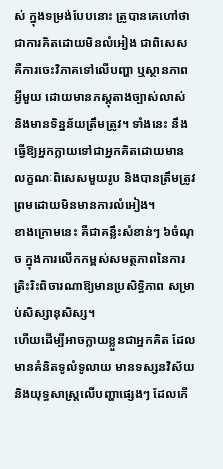ស់ ក្នុងទម្រង់បែបនោះ ត្រូបានគេហៅថា ជាការគិតដោយមិនលំអៀង ជាពិសេស គឺការចេះវិភាគទៅលើបញ្ហា ឬស្ថានភាពអ្វីមួយ ដោយមានភស្តុតាងច្បាស់លាស់ និងមានទិន្នន័យត្រឹមត្រូវ។ ទាំងនេះ នឹងធ្វើឱ្យអ្នកក្លាយទៅជាអ្នកគិតដោយមានលក្ខណៈពិសេសមួយរូប និងបានត្រឹមត្រូវ ព្រមដោយមិនមានការលំអៀង។
ខាងក្រោមនេះ គឺជាគន្លឹះសំខាន់ៗ ៦ចំណុច ក្នុងការលើកកម្ពស់សមត្ថភាពនៃការត្រិះរិះពិចារណាឱ្យមានប្រសិទ្ធិភាព សម្រាប់សិស្សានុសិស្ស។
ហើយដើម្បីអាចក្លាយខ្លួនជាអ្នកគិត ដែលមានគំនិតទូលំទូលាយ មានទស្សនវិស័យ និងយុទ្ធសាស្ត្រលើបញ្ហាផ្សេងៗ ដែលកើ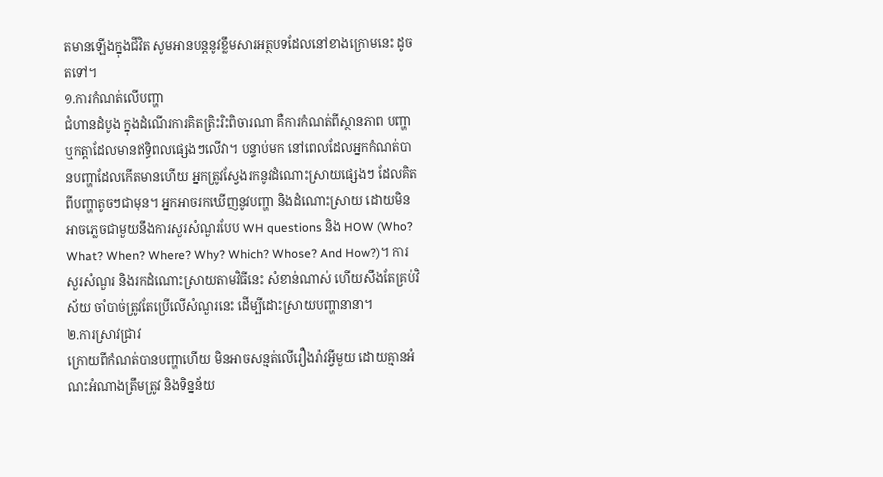តមានឡើងក្នុងជីវិត សូមអានបន្តនូវខ្លឹមសារអត្ថបទដែលនៅខាងក្រោមនេះ ដូចតទៅ។
១.ការកំណត់លើបញ្ហា
ជំហានដំបូង ក្នុងដំណើរការគិតត្រិះរិះពិចារណា គឺការកំណត់ពីស្ថានភាព បញ្ហា ឬកត្តាដែលមានឥទ្ធិពលផ្សេងៗលើវា។ បន្ទាប់មក នៅពេលដែលអ្នកកំណត់បានបញ្ហាដែលកើតមានហើយ អ្នកត្រូវស្វែងរកនូវដំណោះស្រាយផ្សេងៗ ដែលគិតពីបញ្ហាតូចៗជាមុន។ អ្នកអាចរកឃើញនូវបញ្ហា និងដំណោះស្រាយ ដោយមិនអាចភ្លេចជាមួយនឹងការសួរសំណួរបែប WH questions និង HOW (Who? What? When? Where? Why? Which? Whose? And How?)។ ការសួរសំណួរ និងរកដំណោះស្រាយតាមវិធីនេះ សំខាន់ណាស់ ហើយសឹងតែគ្រប់វិស័យ ចាំបាច់ត្រូវតែប្រើលើសំណួរនេះ ដើម្បីដោះស្រាយបញ្ហានានា។
២.ការស្រាវជ្រាវ
ក្រោយពីកំណត់បានបញ្ហាហើយ មិនអាចសន្មត់លើរឿងរ៉ាវអ្វីមួយ ដោយគ្មានអំណះអំណាងត្រឹមត្រូវ និងទិន្នន័យ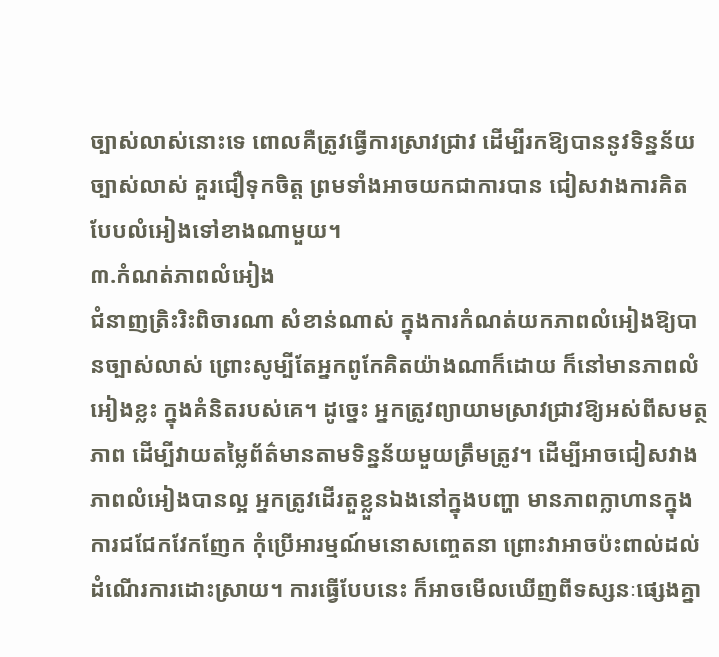ច្បាស់លាស់នោះទេ ពោលគឺត្រូវធ្វើការស្រាវជ្រាវ ដើម្បីរកឱ្យបាននូវទិន្នន័យច្បាស់លាស់ គួរជឿទុកចិត្ត ព្រមទាំងអាចយកជាការបាន ជៀសវាងការគិតបែបលំអៀងទៅខាងណាមួយ។
៣.កំណត់ភាពលំអៀង
ជំនាញត្រិះរិះពិចារណា សំខាន់ណាស់ ក្នុងការកំណត់យកភាពលំអៀងឱ្យបានច្បាស់លាស់ ព្រោះសូម្បីតែអ្នកពូកែគិតយ៉ាងណាក៏ដោយ ក៏នៅមានភាពលំអៀងខ្លះ ក្នុងគំនិតរបស់គេ។ ដូច្នេះ អ្នកត្រូវព្យាយាមស្រាវជ្រាវឱ្យអស់ពីសមត្ថភាព ដើម្បីវាយតម្លៃព័ត៌មានតាមទិន្នន័យមួយត្រឹមត្រូវ។ ដើម្បីអាចជៀសវាងភាពលំអៀងបានល្អ អ្នកត្រូវដើរតួខ្លួនឯងនៅក្នុងបញ្ហា មានភាពក្លាហានក្នុងការជជែកវែកញែក កុំប្រើអារម្មណ៍មនោសញ្ចេតនា ព្រោះវាអាចប៉ះពាល់ដល់ដំណើរការដោះស្រាយ។ ការធ្វើបែបនេះ ក៏អាចមើលឃើញពីទស្សនៈផ្សេងគ្នា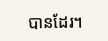បានដែរ។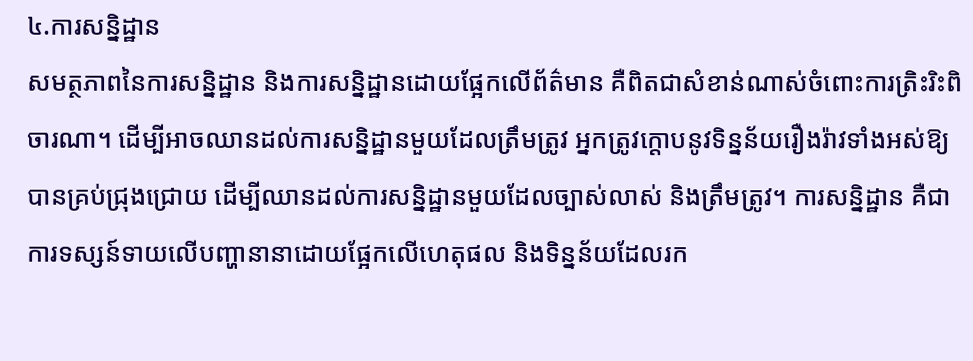៤.ការសន្និដ្ឋាន
សមត្ថភាពនៃការសន្និដ្ឋាន និងការសន្និដ្ឋានដោយផ្អែកលើព័ត៌មាន គឺពិតជាសំខាន់ណាស់ចំពោះការត្រិះរិះពិចារណា។ ដើម្បីអាចឈានដល់ការសន្និដ្ឋានមួយដែលត្រឹមត្រូវ អ្នកត្រូវក្តោបនូវទិន្នន័យរឿងរ៉ាវទាំងអស់ឱ្យបានគ្រប់ជ្រុងជ្រោយ ដើម្បីឈានដល់ការសន្និដ្ឋានមួយដែលច្បាស់លាស់ និងត្រឹមត្រូវ។ ការសន្និដ្ឋាន គឺជាការទស្សន៍ទាយលើបញ្ហានានាដោយផ្អែកលើហេតុផល និងទិន្នន័យដែលរក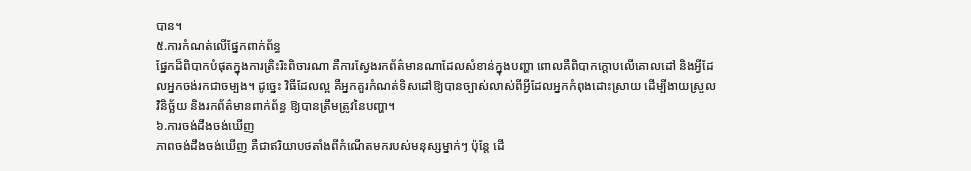បាន។
៥.ការកំណត់លើផ្នែកពាក់ព័ន្ធ
ផ្នែកដ៏ពិបាកបំផុតក្នុងការត្រិះរិះពិចារណា គឺការស្វែងរកព័ត៌មានណាដែលសំខាន់ក្នុងបញ្ហា ពោលគឺពិបាកក្តោបលើគោលដៅ និងអ្វីដែលអ្នកចង់រកជាចម្បង។ ដូច្នេះ វិធីដែលល្អ គឺអ្នកគួរកំណត់ទិសដៅឱ្យបានច្បាស់លាស់ពីអ្វីដែលអ្នកកំពុងដោះស្រាយ ដើម្បីងាយស្រួលវិនិច្ឆ័យ និងរកព័ត៌មានពាក់ព័ន្ធ ឱ្យបានត្រឹមត្រូវនៃបញ្ហា។
៦.ការចង់ដឹងចង់ឃើញ
ភាពចង់ដឹងចង់ឃើញ គឺជាឥរិយាបថតាំងពីកំណើតមករបស់មនុស្សម្នាក់ៗ ប៉ុន្តែ ដើ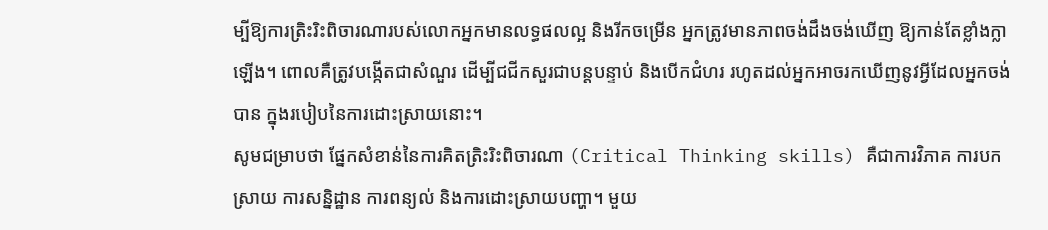ម្បីឱ្យការត្រិះរិះពិចារណារបស់លោកអ្នកមានលទ្ធផលល្អ និងរីកចម្រើន អ្នកត្រូវមានភាពចង់ដឹងចង់ឃើញ ឱ្យកាន់តែខ្លាំងក្លាឡើង។ ពោលគឺត្រូវបង្កើតជាសំណួរ ដើម្បីជជីកសួរជាបន្តបន្ទាប់ និងបើកជំហរ រហូតដល់អ្នកអាចរកឃើញនូវអ្វីដែលអ្នកចង់បាន ក្នុងរបៀបនៃការដោះស្រាយនោះ។
សូមជម្រាបថា ផ្នែកសំខាន់នៃការគិតត្រិះរិះពិចារណា (Critical Thinking skills) គឺជាការវិភាគ ការបកស្រាយ ការសន្និដ្ឋាន ការពន្យល់ និងការដោះស្រាយបញ្ហា។ មួយ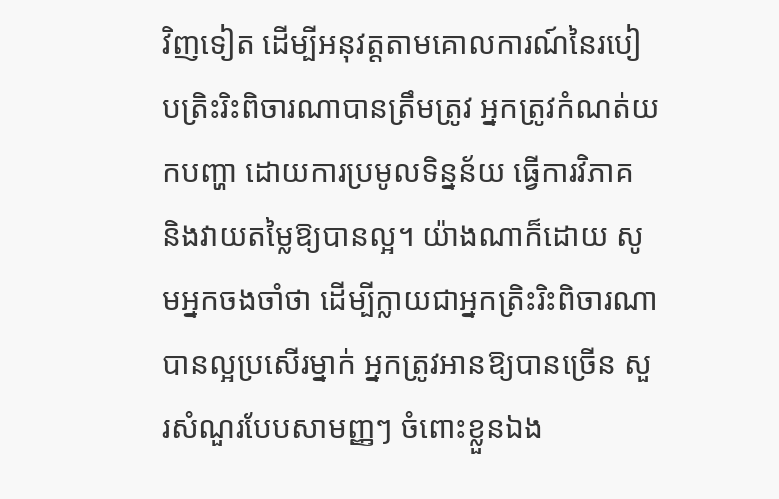វិញទៀត ដើម្បីអនុវត្តតាមគោលការណ៍នៃរបៀបត្រិះរិះពិចារណាបានត្រឹមត្រូវ អ្នកត្រូវកំណត់យកបញ្ហា ដោយការប្រមូលទិន្នន័យ ធ្វើការវិភាគ និងវាយតម្លៃឱ្យបានល្អ។ យ៉ាងណាក៏ដោយ សូមអ្នកចងចាំថា ដើម្បីក្លាយជាអ្នកត្រិះរិះពិចារណាបានល្អប្រសើរម្នាក់ អ្នកត្រូវអានឱ្យបានច្រើន សួរសំណួរបែបសាមញ្ញៗ ចំពោះខ្លួនឯង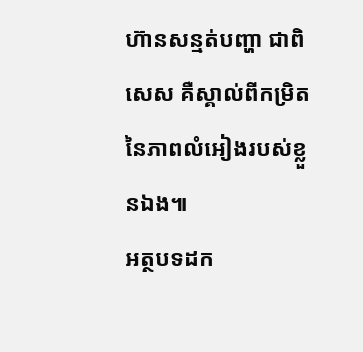ហ៊ានសន្មត់បញ្ហា ជាពិសេស គឺស្គាល់ពីកម្រិតនៃភាពលំអៀងរបស់ខ្លួនឯង៕
អត្ថបទដក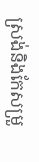ស្រង់និងកែសម្រួ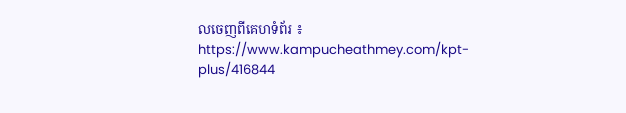លចេញពីគេហទំព័រ ៖
https://www.kampucheathmey.com/kpt-plus/416844